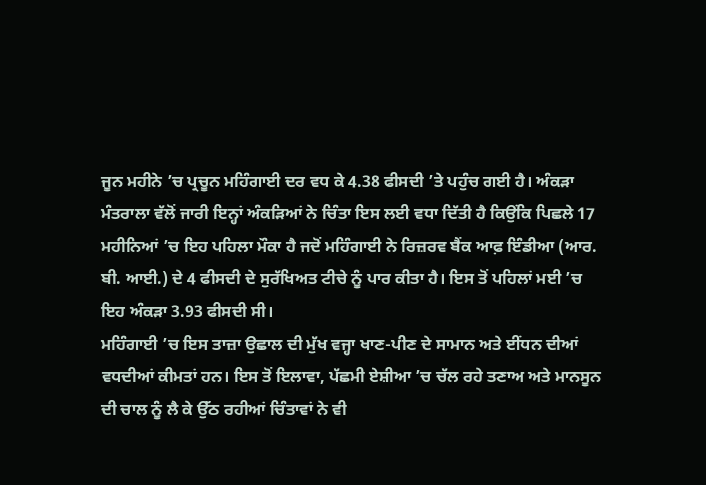ਜੂਨ ਮਹੀਨੇ ’ਚ ਪ੍ਰਚੂਨ ਮਹਿੰਗਾਈ ਦਰ ਵਧ ਕੇ 4.38 ਫੀਸਦੀ ’ਤੇ ਪਹੁੰਚ ਗਈ ਹੈ। ਅੰਕੜਾ ਮੰਤਰਾਲਾ ਵੱਲੋਂ ਜਾਰੀ ਇਨ੍ਹਾਂ ਅੰਕੜਿਆਂ ਨੇ ਚਿੰਤਾ ਇਸ ਲਈ ਵਧਾ ਦਿੱਤੀ ਹੈ ਕਿਉਂਕਿ ਪਿਛਲੇ 17 ਮਹੀਨਿਆਂ ’ਚ ਇਹ ਪਹਿਲਾ ਮੌਕਾ ਹੈ ਜਦੋਂ ਮਹਿੰਗਾਈ ਨੇ ਰਿਜ਼ਰਵ ਬੈਂਕ ਆਫ਼ ਇੰਡੀਆ (ਆਰ. ਬੀ. ਆਈ.) ਦੇ 4 ਫੀਸਦੀ ਦੇ ਸੁਰੱਖਿਅਤ ਟੀਚੇ ਨੂੰ ਪਾਰ ਕੀਤਾ ਹੈ। ਇਸ ਤੋਂ ਪਹਿਲਾਂ ਮਈ ’ਚ ਇਹ ਅੰਕੜਾ 3.93 ਫੀਸਦੀ ਸੀ।
ਮਹਿੰਗਾਈ ’ਚ ਇਸ ਤਾਜ਼ਾ ਉਛਾਲ ਦੀ ਮੁੱਖ ਵਜ੍ਹਾ ਖਾਣ-ਪੀਣ ਦੇ ਸਾਮਾਨ ਅਤੇ ਈਂਧਨ ਦੀਆਂ ਵਧਦੀਆਂ ਕੀਮਤਾਂ ਹਨ। ਇਸ ਤੋਂ ਇਲਾਵਾ, ਪੱਛਮੀ ਏਸ਼ੀਆ ’ਚ ਚੱਲ ਰਹੇ ਤਣਾਅ ਅਤੇ ਮਾਨਸੂਨ ਦੀ ਚਾਲ ਨੂੰ ਲੈ ਕੇ ਉੱਠ ਰਹੀਆਂ ਚਿੰਤਾਵਾਂ ਨੇ ਵੀ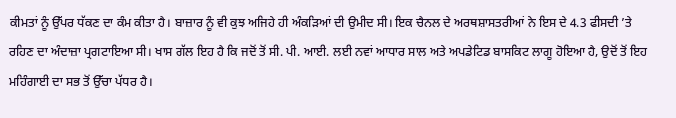ਕੀਮਤਾਂ ਨੂੰ ਉੱਪਰ ਧੱਕਣ ਦਾ ਕੰਮ ਕੀਤਾ ਹੈ। ਬਾਜ਼ਾਰ ਨੂੰ ਵੀ ਕੁਝ ਅਜਿਹੇ ਹੀ ਅੰਕੜਿਆਂ ਦੀ ਉਮੀਦ ਸੀ। ਇਕ ਚੈਨਲ ਦੇ ਅਰਥਸ਼ਾਸਤਰੀਆਂ ਨੇ ਇਸ ਦੇ 4.3 ਫੀਸਦੀ ’ਤੇ ਰਹਿਣ ਦਾ ਅੰਦਾਜ਼ਾ ਪ੍ਰਗਟਾਇਆ ਸੀ। ਖਾਸ ਗੱਲ ਇਹ ਹੈ ਕਿ ਜਦੋਂ ਤੋਂ ਸੀ. ਪੀ. ਆਈ. ਲਈ ਨਵਾਂ ਆਧਾਰ ਸਾਲ ਅਤੇ ਅਪਡੇਟਿਡ ਬਾਸਕਿਟ ਲਾਗੂ ਹੋਇਆ ਹੈ, ਉਦੋਂ ਤੋਂ ਇਹ ਮਹਿੰਗਾਈ ਦਾ ਸਭ ਤੋਂ ਉੱਚਾ ਪੱਧਰ ਹੈ।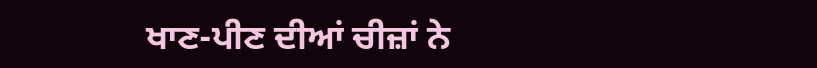ਖਾਣ-ਪੀਣ ਦੀਆਂ ਚੀਜ਼ਾਂ ਨੇ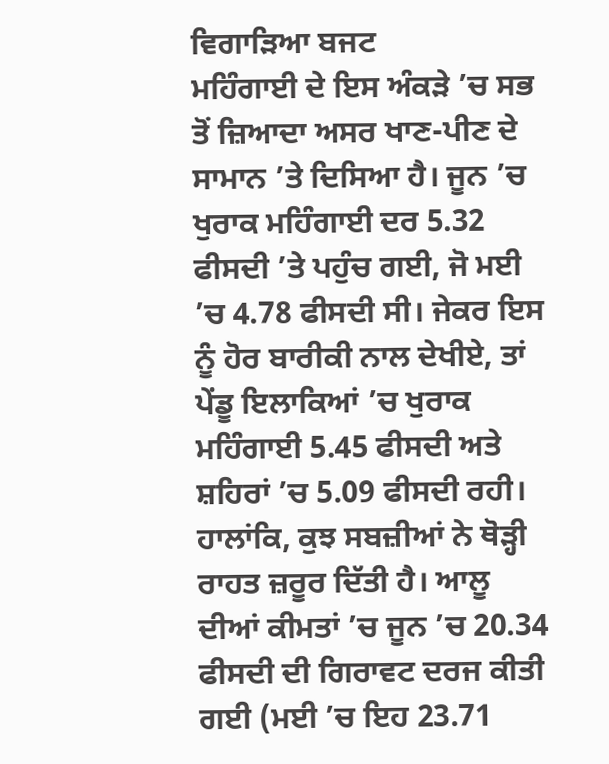ਵਿਗਾੜਿਆ ਬਜਟ
ਮਹਿੰਗਾਈ ਦੇ ਇਸ ਅੰਕੜੇ ’ਚ ਸਭ ਤੋਂ ਜ਼ਿਆਦਾ ਅਸਰ ਖਾਣ-ਪੀਣ ਦੇ ਸਾਮਾਨ ’ਤੇ ਦਿਸਿਆ ਹੈ। ਜੂਨ ’ਚ ਖੁਰਾਕ ਮਹਿੰਗਾਈ ਦਰ 5.32 ਫੀਸਦੀ ’ਤੇ ਪਹੁੰਚ ਗਈ, ਜੋ ਮਈ ’ਚ 4.78 ਫੀਸਦੀ ਸੀ। ਜੇਕਰ ਇਸ ਨੂੰ ਹੋਰ ਬਾਰੀਕੀ ਨਾਲ ਦੇਖੀਏ, ਤਾਂ ਪੇਂਡੂ ਇਲਾਕਿਆਂ ’ਚ ਖੁਰਾਕ ਮਹਿੰਗਾਈ 5.45 ਫੀਸਦੀ ਅਤੇ ਸ਼ਹਿਰਾਂ ’ਚ 5.09 ਫੀਸਦੀ ਰਹੀ।
ਹਾਲਾਂਕਿ, ਕੁਝ ਸਬਜ਼ੀਆਂ ਨੇ ਥੋੜ੍ਹੀ ਰਾਹਤ ਜ਼ਰੂਰ ਦਿੱਤੀ ਹੈ। ਆਲੂ ਦੀਆਂ ਕੀਮਤਾਂ ’ਚ ਜੂਨ ’ਚ 20.34 ਫੀਸਦੀ ਦੀ ਗਿਰਾਵਟ ਦਰਜ ਕੀਤੀ ਗਈ (ਮਈ ’ਚ ਇਹ 23.71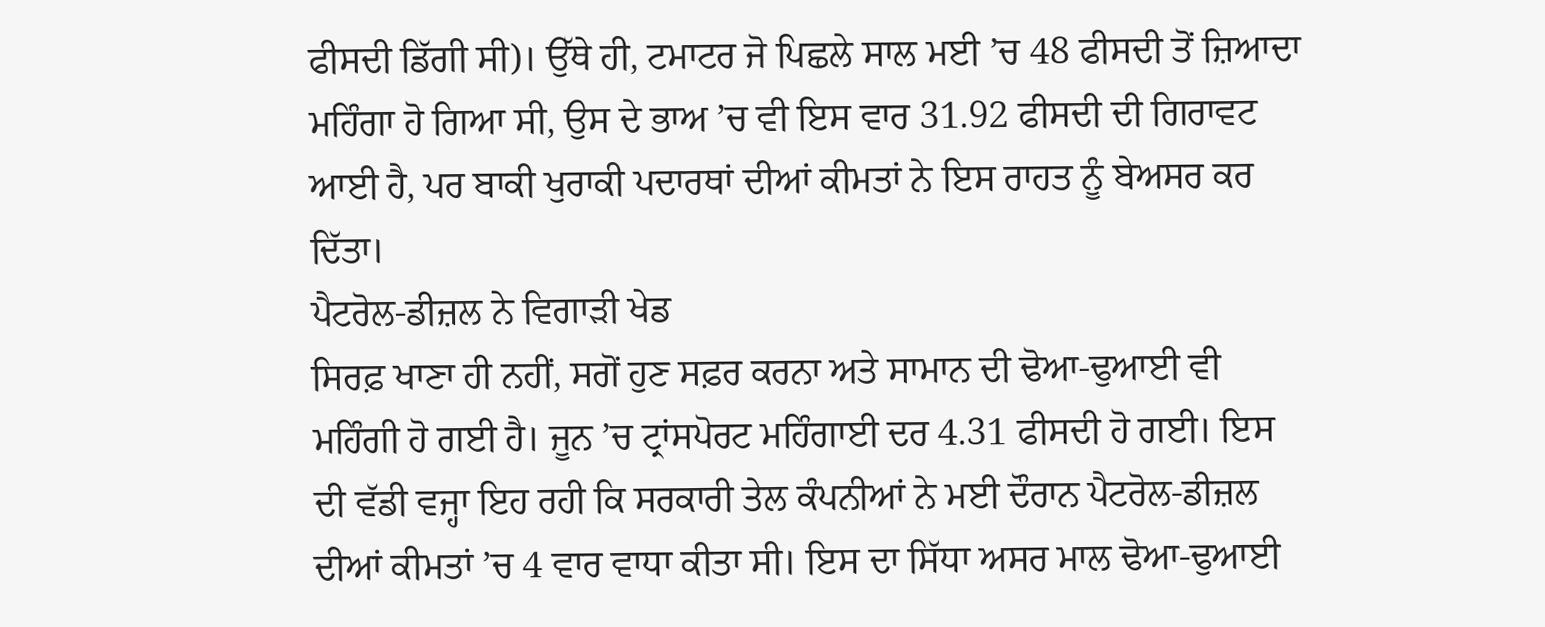ਫੀਸਦੀ ਡਿੱਗੀ ਸੀ)। ਉੱਥੇ ਹੀ, ਟਮਾਟਰ ਜੋ ਪਿਛਲੇ ਸਾਲ ਮਈ ’ਚ 48 ਫੀਸਦੀ ਤੋਂ ਜ਼ਿਆਦਾ ਮਹਿੰਗਾ ਹੋ ਗਿਆ ਸੀ, ਉਸ ਦੇ ਭਾਅ ’ਚ ਵੀ ਇਸ ਵਾਰ 31.92 ਫੀਸਦੀ ਦੀ ਗਿਰਾਵਟ ਆਈ ਹੈ, ਪਰ ਬਾਕੀ ਖੁਰਾਕੀ ਪਦਾਰਥਾਂ ਦੀਆਂ ਕੀਮਤਾਂ ਨੇ ਇਸ ਰਾਹਤ ਨੂੰ ਬੇਅਸਰ ਕਰ ਦਿੱਤਾ।
ਪੈਟਰੋਲ-ਡੀਜ਼ਲ ਨੇ ਵਿਗਾੜੀ ਖੇਡ
ਸਿਰਫ਼ ਖਾਣਾ ਹੀ ਨਹੀਂ, ਸਗੋਂ ਹੁਣ ਸਫ਼ਰ ਕਰਨਾ ਅਤੇ ਸਾਮਾਨ ਦੀ ਢੋਆ-ਢੁਆਈ ਵੀ ਮਹਿੰਗੀ ਹੋ ਗਈ ਹੈ। ਜੂਨ ’ਚ ਟ੍ਰਾਂਸਪੋਰਟ ਮਹਿੰਗਾਈ ਦਰ 4.31 ਫੀਸਦੀ ਹੋ ਗਈ। ਇਸ ਦੀ ਵੱਡੀ ਵਜ੍ਹਾ ਇਹ ਰਹੀ ਕਿ ਸਰਕਾਰੀ ਤੇਲ ਕੰਪਨੀਆਂ ਨੇ ਮਈ ਦੌਰਾਨ ਪੈਟਰੋਲ-ਡੀਜ਼ਲ ਦੀਆਂ ਕੀਮਤਾਂ ’ਚ 4 ਵਾਰ ਵਾਧਾ ਕੀਤਾ ਸੀ। ਇਸ ਦਾ ਸਿੱਧਾ ਅਸਰ ਮਾਲ ਢੋਆ-ਢੁਆਈ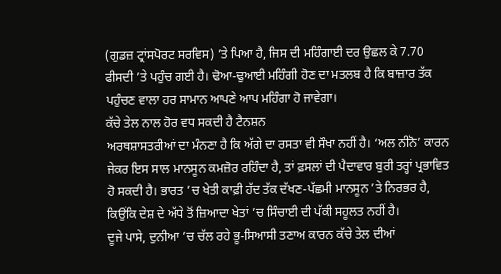(ਗੁਡਜ਼ ਟ੍ਰਾਂਸਪੋਰਟ ਸਰਵਿਸ) ’ਤੇ ਪਿਆ ਹੈ, ਜਿਸ ਦੀ ਮਹਿੰਗਾਈ ਦਰ ਉਛਲ ਕੇ 7.70 ਫੀਸਦੀ ’ਤੇ ਪਹੁੰਚ ਗਈ ਹੈ। ਢੋਆ-ਢੁਆਈ ਮਹਿੰਗੀ ਹੋਣ ਦਾ ਮਤਲਬ ਹੈ ਕਿ ਬਾਜ਼ਾਰ ਤੱਕ ਪਹੁੰਚਣ ਵਾਲਾ ਹਰ ਸਾਮਾਨ ਆਪਣੇ ਆਪ ਮਹਿੰਗਾ ਹੋ ਜਾਵੇਗਾ।
ਕੱਚੇ ਤੇਲ ਨਾਲ ਹੋਰ ਵਧ ਸਕਦੀ ਹੈ ਟੈਨਸ਼ਨ
ਅਰਥਸ਼ਾਸਤਰੀਆਂ ਦਾ ਮੰਨਣਾ ਹੈ ਕਿ ਅੱਗੇ ਦਾ ਰਸਤਾ ਵੀ ਸੌਖਾ ਨਹੀਂ ਹੈ। ‘ਅਲ ਨੀਨੋ’ ਕਾਰਨ ਜੇਕਰ ਇਸ ਸਾਲ ਮਾਨਸੂਨ ਕਮਜ਼ੋਰ ਰਹਿੰਦਾ ਹੈ, ਤਾਂ ਫ਼ਸਲਾਂ ਦੀ ਪੈਦਾਵਾਰ ਬੁਰੀ ਤਰ੍ਹਾਂ ਪ੍ਰਭਾਵਿਤ ਹੋ ਸਕਦੀ ਹੈ। ਭਾਰਤ ’ਚ ਖੇਤੀ ਕਾਫ਼ੀ ਹੱਦ ਤੱਕ ਦੱਖਣ-ਪੱਛਮੀ ਮਾਨਸੂਨ ’ਤੇ ਨਿਰਭਰ ਹੈ, ਕਿਉਂਕਿ ਦੇਸ਼ ਦੇ ਅੱਧੇ ਤੋਂ ਜ਼ਿਆਦਾ ਖੇਤਾਂ ’ਚ ਸਿੰਚਾਈ ਦੀ ਪੱਕੀ ਸਹੂਲਤ ਨਹੀਂ ਹੈ।
ਦੂਜੇ ਪਾਸੇ, ਦੁਨੀਆ ’ਚ ਚੱਲ ਰਹੇ ਭੂ-ਸਿਆਸੀ ਤਣਾਅ ਕਾਰਨ ਕੱਚੇ ਤੇਲ ਦੀਆਂ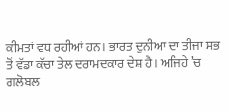ਕੀਮਤਾਂ ਵਧ ਰਹੀਆਂ ਹਨ। ਭਾਰਤ ਦੁਨੀਆ ਦਾ ਤੀਜਾ ਸਭ ਤੋਂ ਵੱਡਾ ਕੱਚਾ ਤੇਲ ਦਰਾਮਦਕਾਰ ਦੇਸ਼ ਹੈ। ਅਜਿਹੇ ’ਚ ਗਲੋਬਲ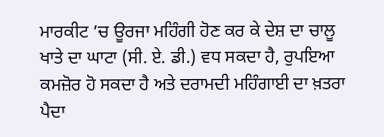ਮਾਰਕੀਟ ’ਚ ਊਰਜਾ ਮਹਿੰਗੀ ਹੋਣ ਕਰ ਕੇ ਦੇਸ਼ ਦਾ ਚਾਲੂ ਖਾਤੇ ਦਾ ਘਾਟਾ (ਸੀ. ਏ. ਡੀ.) ਵਧ ਸਕਦਾ ਹੈ, ਰੁਪਇਆ ਕਮਜ਼ੋਰ ਹੋ ਸਕਦਾ ਹੈ ਅਤੇ ਦਰਾਮਦੀ ਮਹਿੰਗਾਈ ਦਾ ਖ਼ਤਰਾ ਪੈਦਾ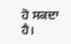ਹੋ ਸਕਦਾ ਹੈ।